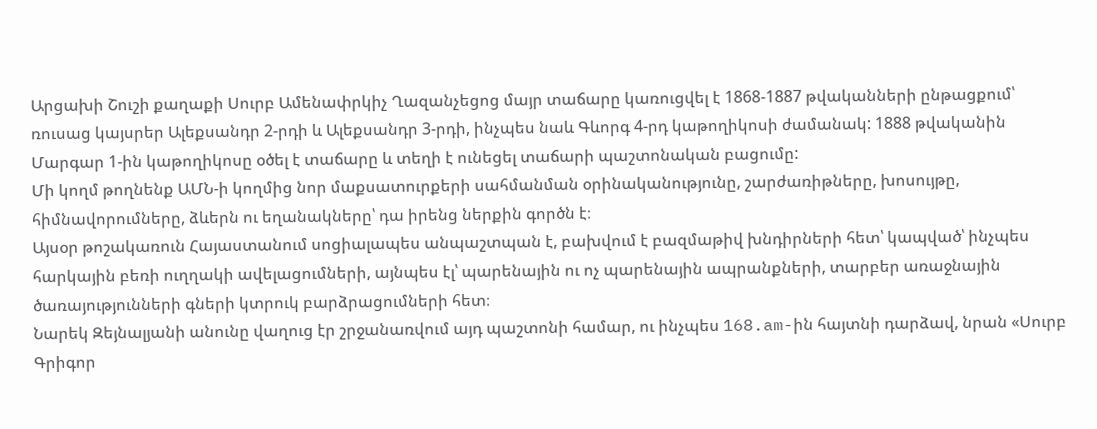Արցախի Շուշի քաղաքի Սուրբ Ամենափրկիչ Ղազանչեցոց մայր տաճարը կառուցվել է 1868-1887 թվականների ընթացքում՝ ռուսաց կայսրեր Ալեքսանդր 2-րդի և Ալեքսանդր 3-րդի, ինչպես նաև Գևորգ 4-րդ կաթողիկոսի ժամանակ: 1888 թվականին Մարգար 1-ին կաթողիկոսը օծել է տաճարը և տեղի է ունեցել տաճարի պաշտոնական բացումը:
Մի կողմ թողնենք ԱՄՆ-ի կողմից նոր մաքսատուրքերի սահմանման օրինականությունը, շարժառիթները, խոսույթը, հիմնավորումները, ձևերն ու եղանակները՝ դա իրենց ներքին գործն է։
Այսօր թոշակառուն Հայաստանում սոցիալապես անպաշտպան է, բախվում է բազմաթիվ խնդիրների հետ՝ կապված՝ ինչպես հարկային բեռի ուղղակի ավելացումների, այնպես էլ՝ պարենային ու ոչ պարենային ապրանքների, տարբեր առաջնային ծառայությունների գների կտրուկ բարձրացումների հետ։
Նարեկ Զեյնալյանի անունը վաղուց էր շրջանառվում այդ պաշտոնի համար, ու ինչպես 168.am-ին հայտնի դարձավ, նրան «Սուրբ Գրիգոր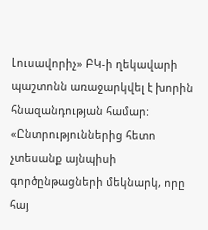Լուսավորիչ» ԲԿ-ի ղեկավարի պաշտոնն առաջարկվել է խորին հնազանդության համար:
«Ընտրություններից հետո չտեսանք այնպիսի գործընթացների մեկնարկ, որը հայ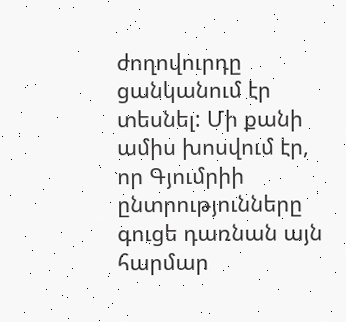ժողովուրդը ցանկանում էր տեսնել: Մի քանի ամիս խոսվում էր, որ Գյումրիի ընտրությունները գուցե դառնան այն հարմար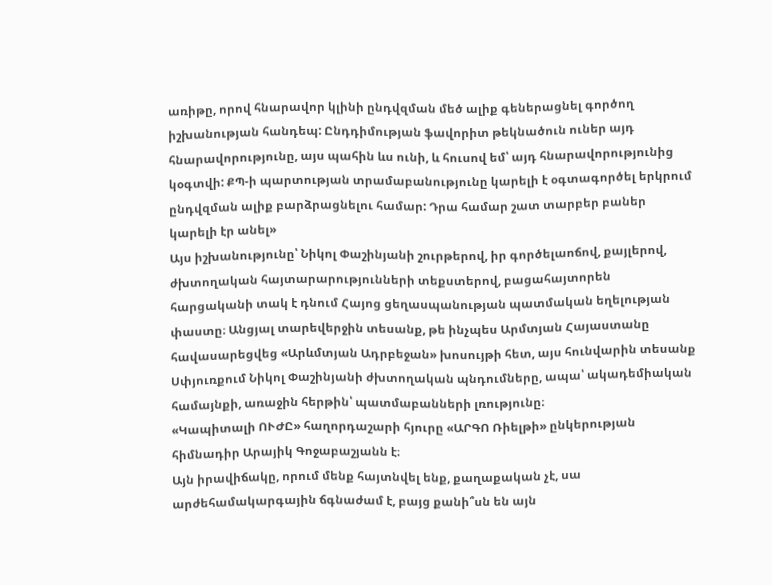առիթը, որով հնարավոր կլինի ընդվզման մեծ ալիք գեներացնել գործող իշխանության հանդեպ: Ընդդիմության ֆավորիտ թեկնածուն ուներ այդ հնարավորությունը, այս պահին ևս ունի, և հուսով եմ՝ այդ հնարավորությունից կօգտվի: ՔՊ-ի պարտության տրամաբանությունը կարելի է օգտագործել երկրում ընդվզման ալիք բարձրացնելու համար: Դրա համար շատ տարբեր բաներ կարելի էր անել»
Այս իշխանությունը՝ Նիկոլ Փաշինյանի շուրթերով, իր գործելաոճով, քայլերով, ժխտողական հայտարարությունների տեքստերով, բացահայտորեն հարցականի տակ է դնում Հայոց ցեղասպանության պատմական եղելության փաստը։ Անցյալ տարեվերջին տեսանք, թե ինչպես Արմտյան Հայաստանը հավասարեցվեց «Արևմտյան Ադրբեջան» խոսույթի հետ, այս հունվարին տեսանք Սփյուռքում Նիկոլ Փաշինյանի ժխտողական պնդումները, ապա՝ ակադեմիական համայնքի, առաջին հերթին՝ պատմաբանների լռությունը։
«Կապիտալի ՈՒԺԸ» հաղորդաշարի հյուրը «ԱՐԳՈ Ռիելթի» ընկերության հիմնադիր Արայիկ Գոջաբաշյանն է։
Այն իրավիճակը, որում մենք հայտնվել ենք, քաղաքական չէ, սա արժեհամակարգային ճգնաժամ է, բայց քանի՞սն են այն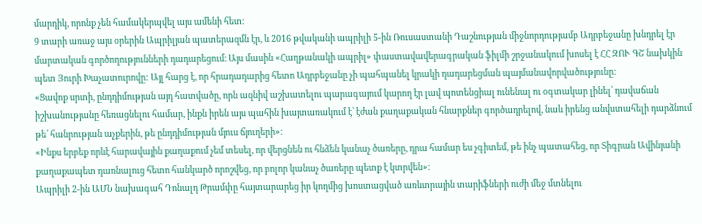մարդիկ, որոնք չեն համակերպվել այս ամենի հետ։
9 տարի առաջ այս օրերին Ապրիլյան պատերազմն էր, և 2016 թվականի ապրիլի 5-ին Ռուսաստանի Դաշնության միջնորդությամբ Ադրբեջանը խնդրել էր մարտական գործողությունների դադարեցում։ Այս մասին «Հաղթանակի ապրիլ» փաստավավերագրական ֆիլմի շրջանակում խոսել է ՀՀ ԶՈՒ ԳՇ նախկին պետ Յուրի Խաչատուրովը: Այլ հարց է, որ հրադադարից հետո Ադրբեջանը չի պահպանել կրակի դադարեցման պայմանավորվածությունը:
«Ցավոք սրտի, ընդդիմության այդ հատվածը, որն ազնիվ աշխատելու պարագայում կարող էր լավ պոտենցիալ ունենալ ու օգտակար լինել՝ դավաճան իշխանությանը հեռացնելու համար, ինքն իրեն այս պահին խայտառակում է՝ էժան քաղաքական հնարքներ գործադրելով, նաև իրենց անվստահելի դարձնում թե՛ հանրության աչքերին, թե ընդդիմության մյուս ճյուղերի»։
«Ինքս երբեք որևէ հարավային քաղաքում չեմ տեսել, որ վերցնեն ու հնձեն կանաչ ծառերը, դրա համար ես չգիտեմ, թե ինչ պատահեց, որ Տիգրան Ավինյանի քաղաքապետ դառնալուց հետո հանկարծ որոշվեց, որ բոլոր կանաչ ծառերը պետք է կտրվեն»։
Ապրիլի 2-ին ԱՄՆ նախագահ Դոնալդ Թրամփը հայտարարեց իր կողմից խոստացված առևտրային տարիֆների ուժի մեջ մտնելու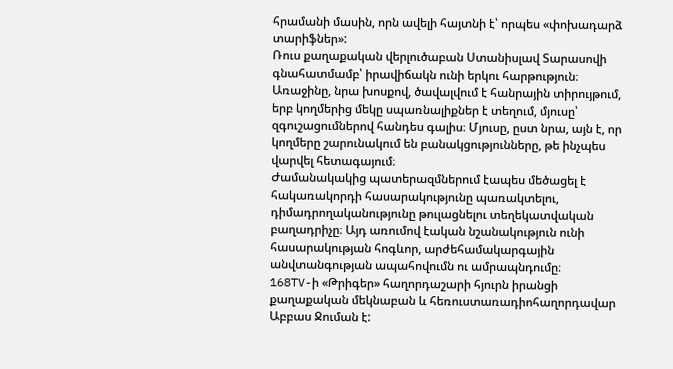հրամանի մասին, որն ավելի հայտնի է՝ որպես «փոխադարձ տարիֆներ»:
Ռուս քաղաքական վերլուծաբան Ստանիսլավ Տարասովի գնահատմամբ՝ իրավիճակն ունի երկու հարթություն։ Առաջինը, նրա խոսքով, ծավալվում է հանրային տիրույթում, երբ կողմերից մեկը սպառնալիքներ է տեղում, մյուսը՝ զգուշացումներով հանդես գալիս։ Մյուսը, ըստ նրա, այն է, որ կողմերը շարունակում են բանակցությունները, թե ինչպես վարվել հետագայում։
Ժամանակակից պատերազմներում էապես մեծացել է հակառակորդի հասարակությունը պառակտելու, դիմադրողականությունը թուլացնելու տեղեկատվական բաղադրիչը։ Այդ առումով էական նշանակություն ունի հասարակության հոգևոր, արժեհամակարգային անվտանգության ապահովումն ու ամրապնդումը։
168TV-ի «Թրիգեր» հաղորդաշարի հյուրն իրանցի քաղաքական մեկնաբան և հեռուստառադիոհաղորդավար Աբբաս Ջուման է: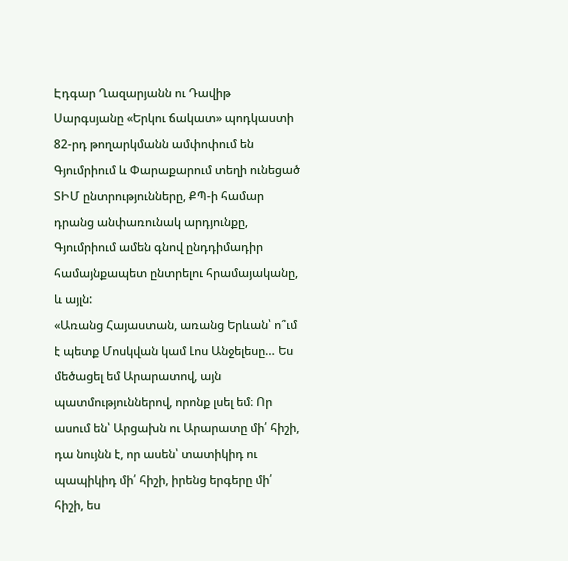Էդգար Ղազարյանն ու Դավիթ Սարգսյանը «Երկու ճակատ» պոդկաստի 82-րդ թողարկմանն ամփոփում են Գյումրիում և Փարաքարում տեղի ունեցած ՏԻՄ ընտրությունները, ՔՊ-ի համար դրանց անփառունակ արդյունքը, Գյումրիում ամեն գնով ընդդիմադիր համայնքապետ ընտրելու հրամայականը, և այլն:
«Առանց Հայաստան, առանց Երևան՝ ո՞ւմ է պետք Մոսկվան կամ Լոս Անջելեսը… Ես մեծացել եմ Արարատով, այն պատմություններով, որոնք լսել եմ։ Որ ասում են՝ Արցախն ու Արարատը մի՛ հիշի, դա նույնն է, որ ասեն՝ տատիկիդ ու պապիկիդ մի՛ հիշի, իրենց երգերը մի՛ հիշի, ես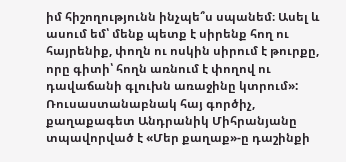իմ հիշողությունն ինչպե՞ս սպանեմ։ Ասել և ասում եմ՝ մենք պետք է սիրենք հող ու հայրենիք, փողն ու ոսկին սիրում է թուրքը, որը գիտի՝ հողն առնում է փողով ու դավաճանի գլուխն առաջինը կտրում»:
Ռուսաստանաբնակ հայ գործիչ, քաղաքագետ Անդրանիկ Միհրանյանը տպավորված է «Մեր քաղաք»-ը դաշինքի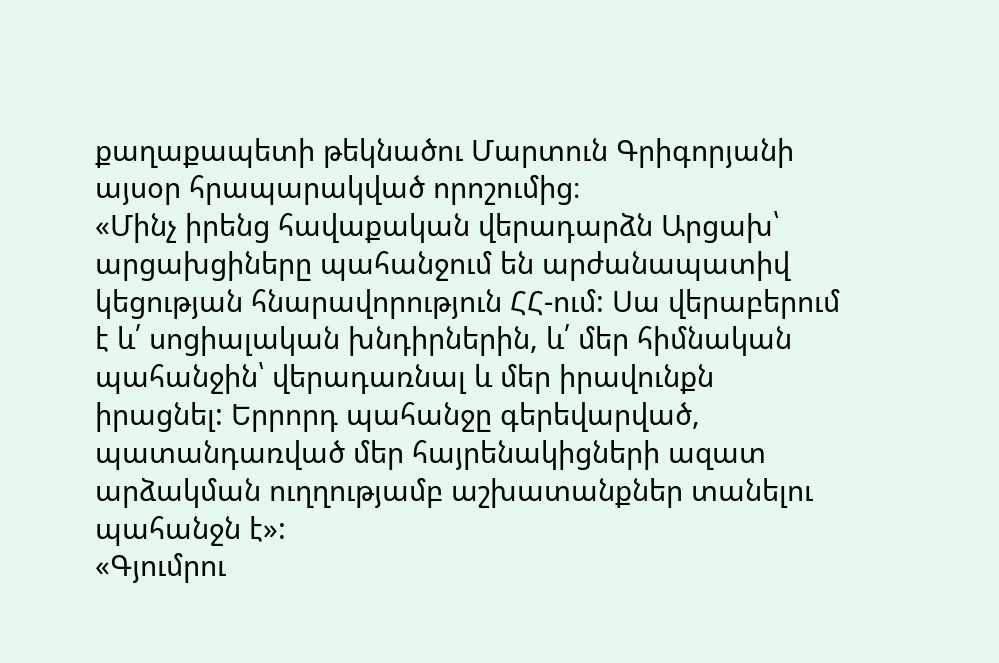քաղաքապետի թեկնածու Մարտուն Գրիգորյանի այսօր հրապարակված որոշումից։
«Մինչ իրենց հավաքական վերադարձն Արցախ՝ արցախցիները պահանջում են արժանապատիվ կեցության հնարավորություն ՀՀ-ում: Սա վերաբերում է և՛ սոցիալական խնդիրներին, և՛ մեր հիմնական պահանջին՝ վերադառնալ և մեր իրավունքն իրացնել: Երրորդ պահանջը գերեվարված, պատանդառված մեր հայրենակիցների ազատ արձակման ուղղությամբ աշխատանքներ տանելու պահանջն է»:
«Գյումրու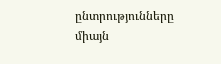ընտրությունները միայն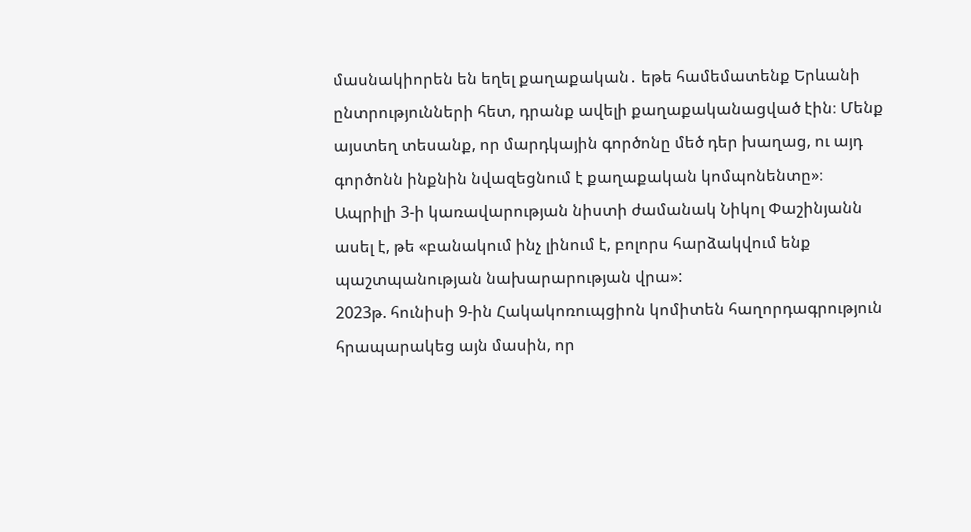մասնակիորեն են եղել քաղաքական․ եթե համեմատենք Երևանի ընտրությունների հետ, դրանք ավելի քաղաքականացված էին։ Մենք այստեղ տեսանք, որ մարդկային գործոնը մեծ դեր խաղաց, ու այդ գործոնն ինքնին նվազեցնում է քաղաքական կոմպոնենտը»։
Ապրիլի 3-ի կառավարության նիստի ժամանակ Նիկոլ Փաշինյանն ասել է, թե «բանակում ինչ լինում է, բոլորս հարձակվում ենք պաշտպանության նախարարության վրա»:
2023թ. հունիսի 9-ին Հակակոռուպցիոն կոմիտեն հաղորդագրություն հրապարակեց այն մասին, որ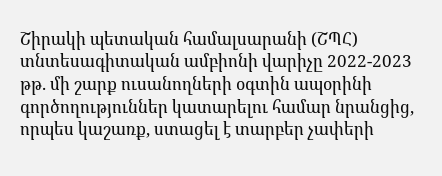Շիրակի պետական համալսարանի (ՇՊՀ) տնտեսագիտական ամբիոնի վարիչը 2022-2023 թթ. մի շարք ուսանողների օգտին ապօրինի գործողություններ կատարելու համար նրանցից, որպես կաշառք, ստացել է տարբեր չափերի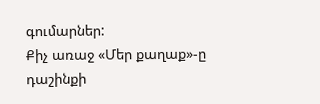գումարներ:
Քիչ առաջ «Մեր քաղաք»-ը դաշինքի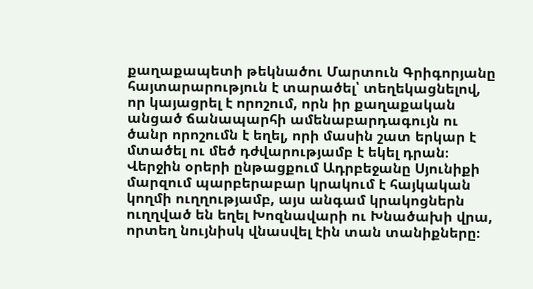քաղաքապետի թեկնածու Մարտուն Գրիգորյանը հայտարարություն է տարածել՝ տեղեկացնելով, որ կայացրել է որոշում, որն իր քաղաքական անցած ճանապարհի ամենաբարդագույն ու ծանր որոշումն է եղել, որի մասին շատ երկար է մտածել ու մեծ դժվարությամբ է եկել դրան։
Վերջին օրերի ընթացքում Ադրբեջանը Սյունիքի մարզում պարբերաբար կրակում է հայկական կողմի ուղղությամբ, այս անգամ կրակոցներն ուղղված են եղել Խոզնավարի ու Խնածախի վրա, որտեղ նույնիսկ վնասվել էին տան տանիքները։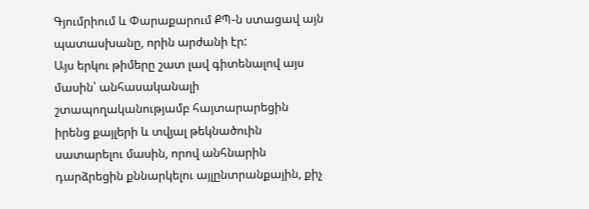Գյումրիում և Փարաքարում ՔՊ-ն ստացավ այն պատասխանը, որին արժանի էր:
Այս երկու թիմերը շատ լավ գիտենալով այս մասին՝ անհասականալի շտապողականությամբ հայտարարեցին իրենց քայլերի և տվյալ թեկնածուին սատարելու մասին, որով անհնարին դարձրեցին քննարկելու այլընտրանքային, քիչ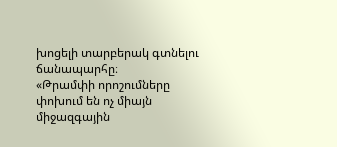խոցելի տարբերակ գտնելու ճանապարհը։
«Թրամփի որոշումները փոխում են ոչ միայն միջազգային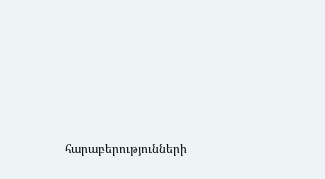հարաբերությունների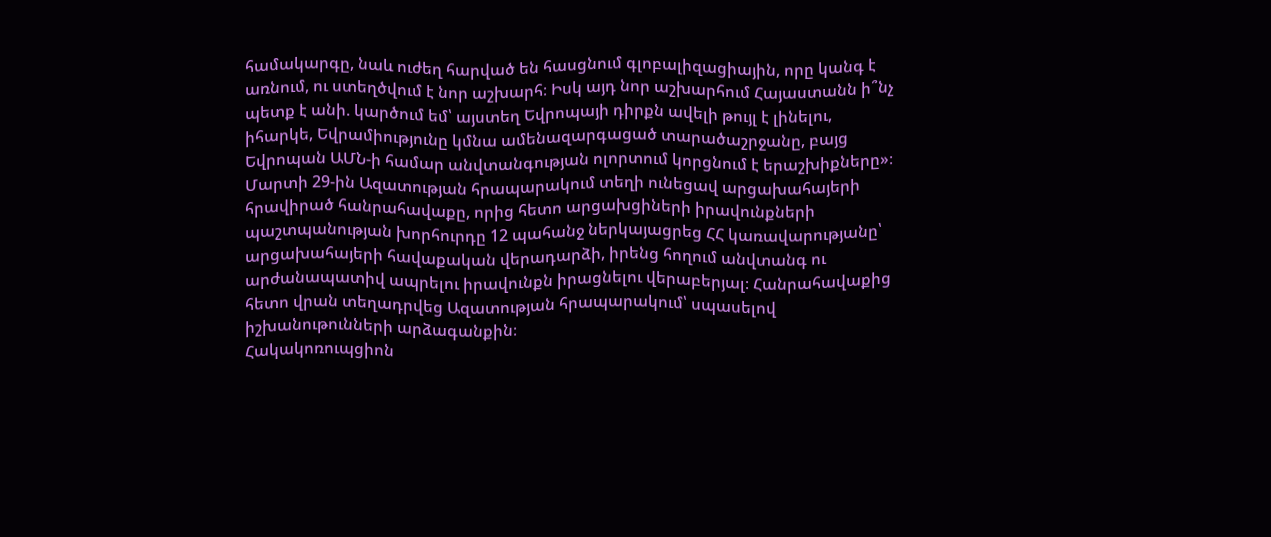համակարգը, նաև ուժեղ հարված են հասցնում գլոբալիզացիային, որը կանգ է առնում, ու ստեղծվում է նոր աշխարհ։ Իսկ այդ նոր աշխարհում Հայաստանն ի՞նչ պետք է անի. կարծում եմ՝ այստեղ Եվրոպայի դիրքն ավելի թույլ է լինելու, իհարկե, Եվրամիությունը կմնա ամենազարգացած տարածաշրջանը, բայց Եվրոպան ԱՄՆ-ի համար անվտանգության ոլորտում կորցնում է երաշխիքները»։
Մարտի 29-ին Ազատության հրապարակում տեղի ունեցավ արցախահայերի հրավիրած հանրահավաքը, որից հետո արցախցիների իրավունքների պաշտպանության խորհուրդը 12 պահանջ ներկայացրեց ՀՀ կառավարությանը՝ արցախահայերի հավաքական վերադարձի, իրենց հողում անվտանգ ու արժանապատիվ ապրելու իրավունքն իրացնելու վերաբերյալ։ Հանրահավաքից հետո վրան տեղադրվեց Ազատության հրապարակում՝ սպասելով իշխանութունների արձագանքին։
Հակակոռուպցիոն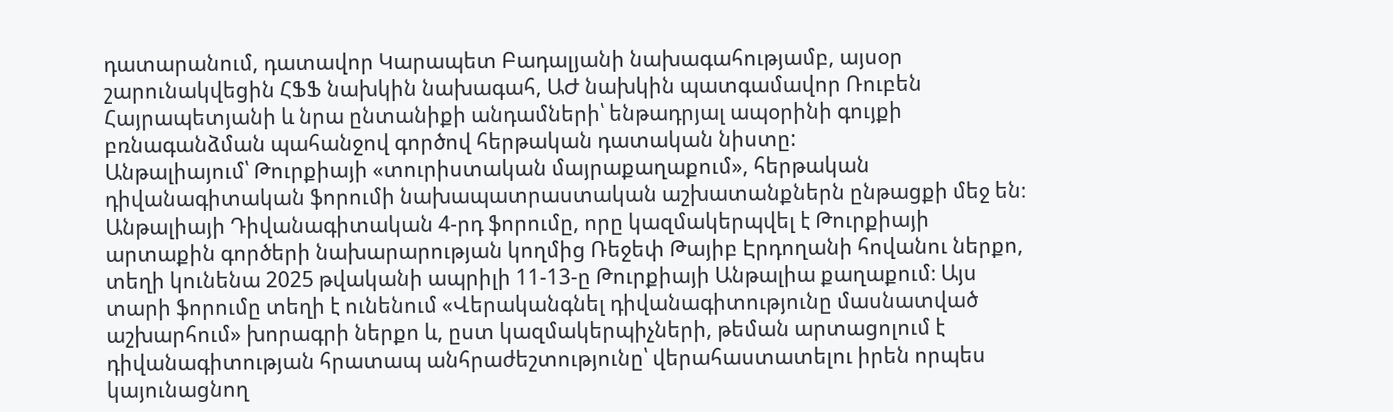դատարանում, դատավոր Կարապետ Բադալյանի նախագահությամբ, այսօր շարունակվեցին ՀՖՖ նախկին նախագահ, ԱԺ նախկին պատգամավոր Ռուբեն Հայրապետյանի և նրա ընտանիքի անդամների՝ ենթադրյալ ապօրինի գույքի բռնագանձման պահանջով գործով հերթական դատական նիստը:
Անթալիայում՝ Թուրքիայի «տուրիստական մայրաքաղաքում», հերթական դիվանագիտական ֆորումի նախապատրաստական աշխատանքներն ընթացքի մեջ են։ Անթալիայի Դիվանագիտական 4-րդ ֆորումը, որը կազմակերպվել է Թուրքիայի արտաքին գործերի նախարարության կողմից Ռեջեփ Թայիբ Էրդողանի հովանու ներքո, տեղի կունենա 2025 թվականի ապրիլի 11-13-ը Թուրքիայի Անթալիա քաղաքում։ Այս տարի ֆորումը տեղի է ունենում «Վերականգնել դիվանագիտությունը մասնատված աշխարհում» խորագրի ներքո և, ըստ կազմակերպիչների, թեման արտացոլում է դիվանագիտության հրատապ անհրաժեշտությունը՝ վերահաստատելու իրեն որպես կայունացնող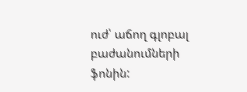ուժ՝ աճող գլոբալ բաժանումների ֆոնին: